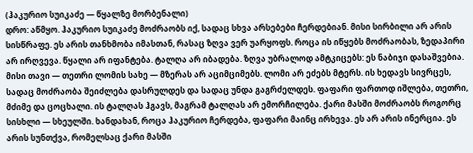(ჰაკურიო სუიკაძე — წყალზე მორბენალი)
დრო: აწმყო. ჰაკურიო სუიკაძე მოძრაობს იქ, სადაც სხვა არსებები ჩერდებიან. მისი სირბილი არ არის სისწრაფე. ეს არის თანხმობა იმასთან, რასაც ზღვა ვერ უარყოფს. როცა ის იწყებს მოძრაობას, ზედაპირი არ ირღვევა. წყალი არ იფანტება. ტალღა არ იბადება. ზღვა უბრალოდ ამტკიცებს: ეს ნაბიჯი დასაშვებია. მისი თავი — თეთრი ლომის სახე — მზერას არ აციმციმებს. ლომი არ ეძებს მტერს. ის ხედავს სივრცეს, სადაც მოძრაობა შეიძლება დასრულდეს და სადაც უნდა გაგრძელდეს. ფაფარი ფართოდ იშლება, თეთრი, მძიმე და ცოცხალი. ის ტალღას ჰგავს, მაგრამ ტალღას არ ემორჩილება. ქარი მასში მოძრაობს როგორც სისხლი — სხეულში. ხანდახან, როცა ჰაკურიო ჩერდება, ფაფარი მაინც ირხევა. ეს არ არის ინერცია. ეს არის სუნთქვა, რომელსაც ქარი მასში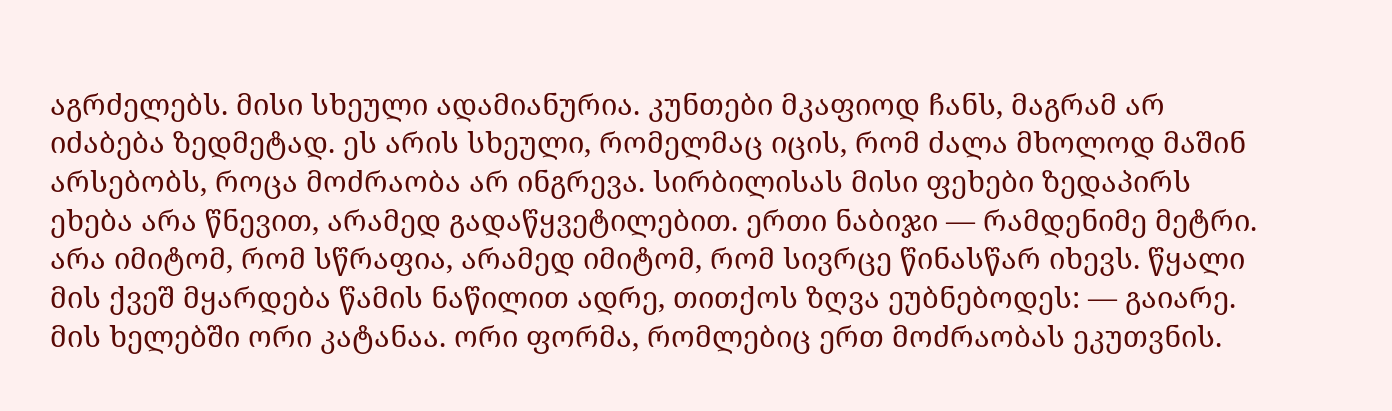აგრძელებს. მისი სხეული ადამიანურია. კუნთები მკაფიოდ ჩანს, მაგრამ არ იძაბება ზედმეტად. ეს არის სხეული, რომელმაც იცის, რომ ძალა მხოლოდ მაშინ არსებობს, როცა მოძრაობა არ ინგრევა. სირბილისას მისი ფეხები ზედაპირს ეხება არა წნევით, არამედ გადაწყვეტილებით. ერთი ნაბიჯი — რამდენიმე მეტრი. არა იმიტომ, რომ სწრაფია, არამედ იმიტომ, რომ სივრცე წინასწარ იხევს. წყალი მის ქვეშ მყარდება წამის ნაწილით ადრე, თითქოს ზღვა ეუბნებოდეს: — გაიარე. მის ხელებში ორი კატანაა. ორი ფორმა, რომლებიც ერთ მოძრაობას ეკუთვნის.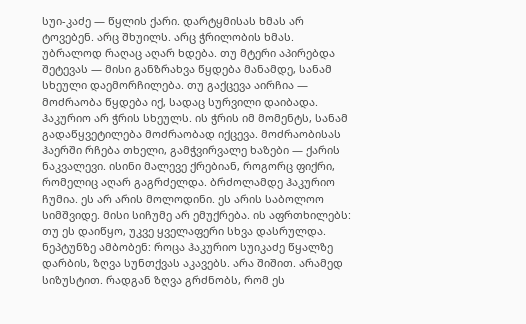სუი-კაძე — წყლის ქარი. დარტყმისას ხმას არ ტოვებენ. არც შხუილს. არც ჭრილობის ხმას. უბრალოდ რაღაც აღარ ხდება. თუ მტერი აპირებდა შეტევას — მისი განზრახვა წყდება მანამდე, სანამ სხეული დაემორჩილება. თუ გაქცევა აირჩია — მოძრაობა წყდება იქ, სადაც სურვილი დაიბადა. ჰაკურიო არ ჭრის სხეულს. ის ჭრის იმ მომენტს, სანამ გადაწყვეტილება მოძრაობად იქცევა. მოძრაობისას ჰაერში რჩება თხელი, გამჭვირვალე ხაზები — ქარის ნაკვალევი. ისინი მალევე ქრებიან, როგორც ფიქრი, რომელიც აღარ გაგრძელდა. ბრძოლამდე ჰაკურიო ჩუმია. ეს არ არის მოლოდინი. ეს არის საბოლოო სიმშვიდე. მისი სიჩუმე არ ემუქრება. ის აფრთხილებს: თუ ეს დაიწყო, უკვე ყველაფერი სხვა დასრულდა. ნეპტუნზე ამბობენ: როცა ჰაკურიო სუიკაძე წყალზე დარბის, ზღვა სუნთქვას აკავებს. არა შიშით. არამედ სიზუსტით. რადგან ზღვა გრძნობს, რომ ეს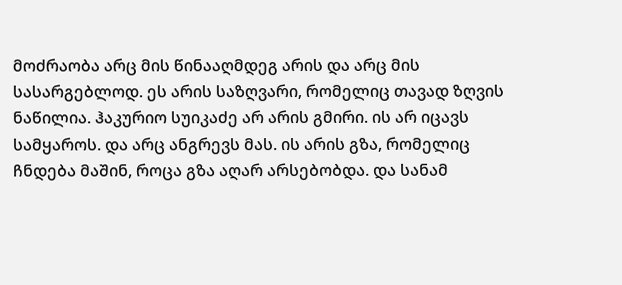მოძრაობა არც მის წინააღმდეგ არის და არც მის სასარგებლოდ. ეს არის საზღვარი, რომელიც თავად ზღვის ნაწილია. ჰაკურიო სუიკაძე არ არის გმირი. ის არ იცავს სამყაროს. და არც ანგრევს მას. ის არის გზა, რომელიც ჩნდება მაშინ, როცა გზა აღარ არსებობდა. და სანამ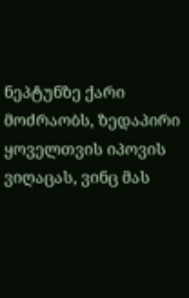ნეპტუნზე ქარი მოძრაობს, ზედაპირი ყოველთვის იპოვის ვიღაცას, ვინც მას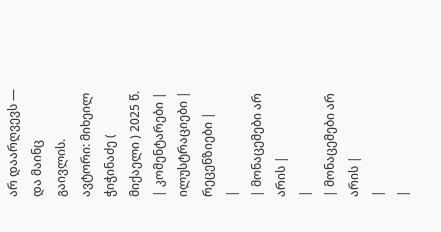არ დაარღვევს — და მაინც გაივლის. ავტორი: მიხეილ ჭიჭინაძე ( მიქაელი ) 2025 წ.
| კომენტარები |
ილუსტრაციები |
რეცენზიები |
|
| მონაცემები არ არის |
|
| მონაცემები არ არის |
|
|